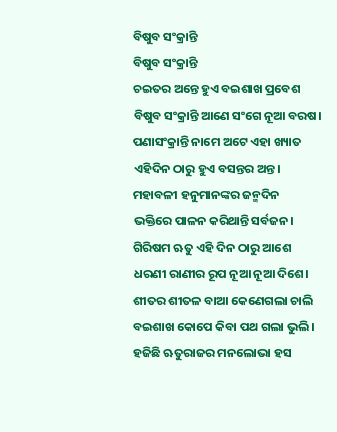ବିଷୁବ ସଂକ୍ରାନ୍ତି
ବିଷୁବ ସଂକ୍ରାନ୍ତି
ଚଇତର ଅନ୍ତେ ହୁଏ ବଇଶାଖ ପ୍ରବେଶ
ବିଷୁବ ସଂକ୍ରାନ୍ତି ଆଣେ ସଂଗେ ନୂଆ ବରଷ।
ପଣାସଂକ୍ରାନ୍ତି ନାମେ ଅଟେ ଏହା ଖ୍ୟାତ
ଏହିଦିନ ଠାରୁ ହୁଏ ବସନ୍ତର ଅନ୍ତ।
ମହାବଳୀ ହନୁମାନଙ୍କର ଜନ୍ମଦିନ
ଭକ୍ତିରେ ପାଳନ କରିଥାନ୍ତି ସର୍ବଜନ।
ଗିରିଷମ ଋତୁ ଏହି ଦିନ ଠାରୁ ଆଶେ
ଧରଣୀ ରାଣୀର ରୂପ ନୂଆ ନୂଆ ଦିଶେ।
ଶୀତର ଶୀତଳ ବାଆ କେଣେଗଲା ଚାଲି
ବଇଶାଖ କୋପେ କିବା ପଥ ଗଲା ଭୁଲି।
ହଜିଛି ଋତୁରାଜର ମନଲୋଭା ହସ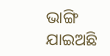ଭାଙ୍ଗି ଯାଇଅଛି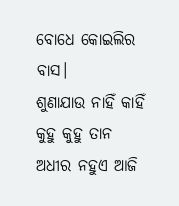ବୋଧେ କୋଇଲିର ବାସ।
ଶୁଣାଯାଉ ନାହିଁ କାହିଁ କୁହୁ କୁହୁ ତାନ
ଅଧୀର ନହୁଏ ଆଜି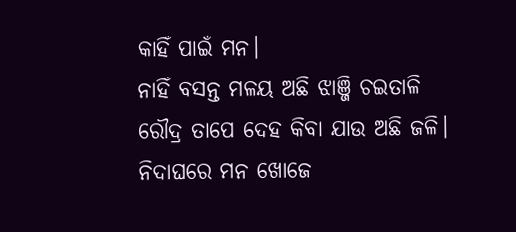କାହିଁ ପାଇଁ ମନ।
ନାହିଁ ବସନ୍ତ ମଳୟ ଅଛି ଝାଞ୍ଜି ଚଇତାଳି
ରୌଦ୍ର ତାପେ ଦେହ କିବା ଯାଉ ଅଛି ଜଳି।
ନିଦାଘରେ ମନ ଖୋଜେ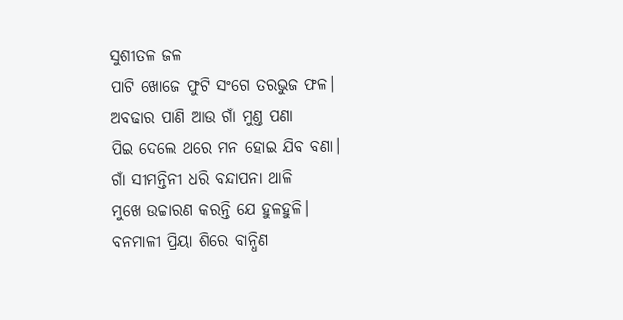ସୁଶୀତଳ ଜଳ
ପାଟି ଖୋଜେ ଫୁଟି ସଂଗେ ତରଭୁଜ ଫଳ।
ଅବଢାର ପାଣି ଆଉ ଗାଁ ମୁଣ୍ତ ପଣା
ପିଇ ଦେଲେ ଥରେ ମନ ହୋଇ ଯିବ ବଣା।
ଗାଁ ସୀମନ୍ତିନୀ ଧରି ବନ୍ଦାପନା ଥାଳି
ମୁଖେ ଉଚ୍ଚାରଣ କରନ୍ତି ଯେ ହୁଳହୁଳି।
ବନମାଳୀ ପ୍ରିୟା ଶିରେ ବାନ୍ଧିଣ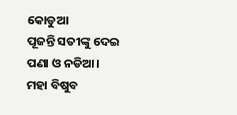କୋଡୁଆ
ପୂଜନ୍ତି ସତୀଙ୍କୁ ଦେଇ ପଣା ଓ ନଡିଆ।
ମହା ବିଷୁବ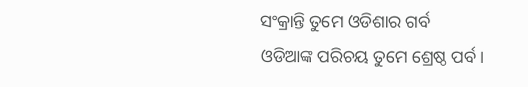ସଂକ୍ରାନ୍ତି ତୁମେ ଓଡିଶାର ଗର୍ବ
ଓଡିଆଙ୍କ ପରିଚୟ ତୁମେ ଶ୍ରେଷ୍ଠ ପର୍ବ।